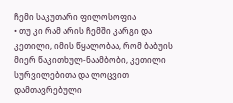ჩემი საკუთარი ფილოსოფია
• თუ კი რამ არის ჩემში კარგი და კეთილი, იმის წყალობაა, რომ ბაბუის მიერ წაკითხულ-ნაამბობი, კეთილი სურვილებითა და ლოცვით დამთავრებული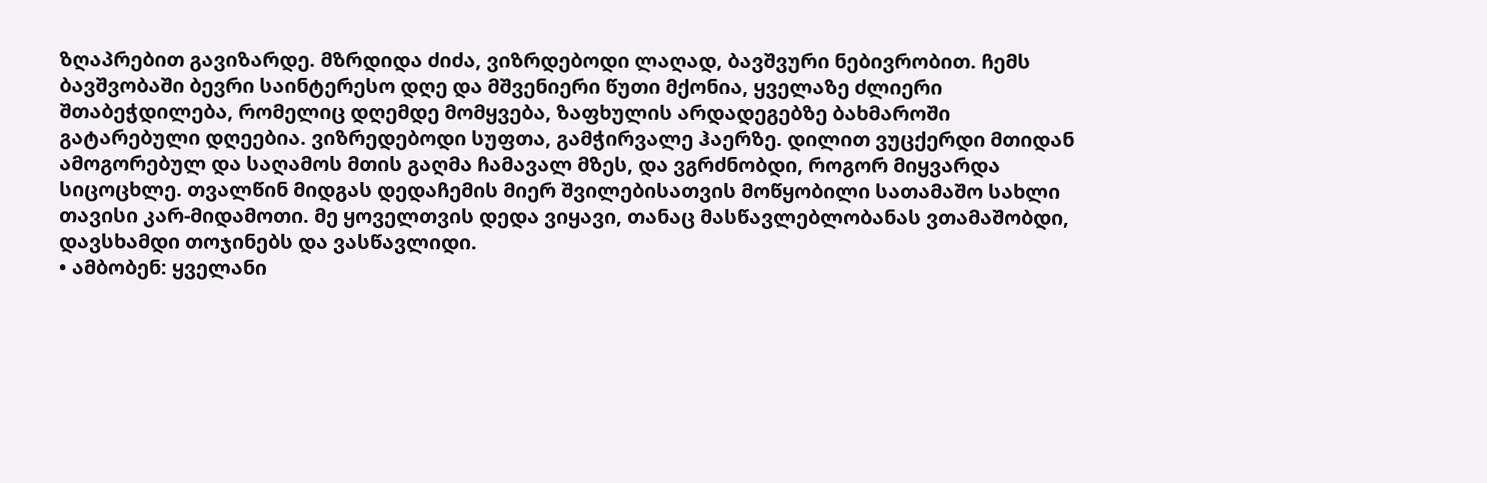ზღაპრებით გავიზარდე. მზრდიდა ძიძა, ვიზრდებოდი ლაღად, ბავშვური ნებივრობით. ჩემს ბავშვობაში ბევრი საინტერესო დღე და მშვენიერი წუთი მქონია, ყველაზე ძლიერი შთაბეჭდილება, რომელიც დღემდე მომყვება, ზაფხულის არდადეგებზე ბახმაროში გატარებული დღეებია. ვიზრედებოდი სუფთა, გამჭირვალე ჰაერზე. დილით ვუცქერდი მთიდან ამოგორებულ და საღამოს მთის გაღმა ჩამავალ მზეს, და ვგრძნობდი, როგორ მიყვარდა სიცოცხლე. თვალწინ მიდგას დედაჩემის მიერ შვილებისათვის მოწყობილი სათამაშო სახლი თავისი კარ-მიდამოთი. მე ყოველთვის დედა ვიყავი, თანაც მასწავლებლობანას ვთამაშობდი, დავსხამდი თოჯინებს და ვასწავლიდი.
• ამბობენ: ყველანი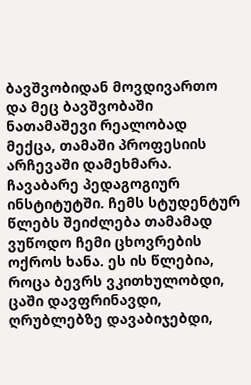ბავშვობიდან მოვდივართო და მეც ბავშვობაში ნათამაშევი რეალობად მექცა, თამაში პროფესიის არჩევაში დამეხმარა. ჩავაბარე პედაგოგიურ ინსტიტუტში. ჩემს სტუდენტურ წლებს შეიძლება თამამად ვუწოდო ჩემი ცხოვრების ოქროს ხანა. ეს ის წლებია, როცა ბევრს ვკითხულობდი, ცაში დავფრინავდი, ღრუბლებზე დავაბიჯებდი,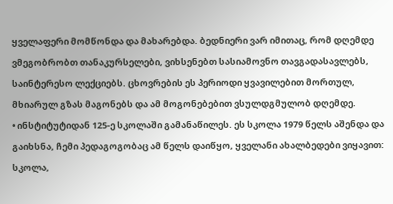ყველაფერი მომწონდა და მახარებდა. ბედნიერი ვარ იმითაც, რომ დღემდე ვმეგობრობთ თანაკურსელები, ვიხსენებთ სასიამოვნო თავგადასავლებს, საინტერესო ლექციებს. ცხოვრების ეს პერიოდი ყვავილებით მორთულ, მხიარულ გზას მაგონებს და ამ მოგონებებით ვსულდგმულობ დღემდე.
• ინსტიტუტიდან 125-ე სკოლაში გამანაწილეს. ეს სკოლა 1979 წელს აშენდა და გაიხსნა, ჩემი პედაგოგობაც ამ წელს დაიწყო, ყველანი ახალბედები ვიყავით: სკოლა,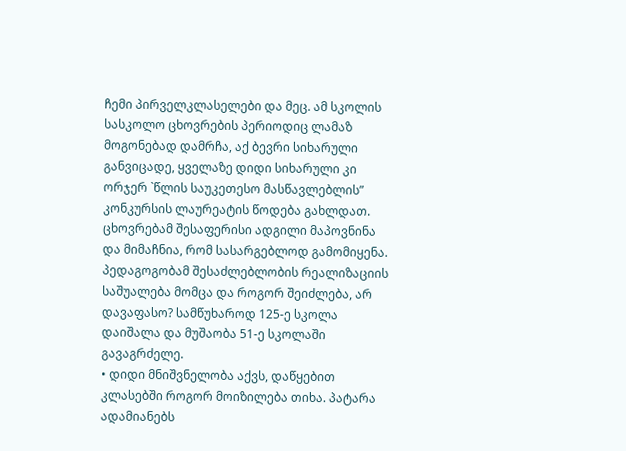ჩემი პირველკლასელები და მეც. ამ სკოლის სასკოლო ცხოვრების პერიოდიც ლამაზ მოგონებად დამრჩა, აქ ბევრი სიხარული განვიცადე, ყველაზე დიდი სიხარული კი ორჯერ `წლის საუკეთესო მასწავლებლის” კონკურსის ლაურეატის წოდება გახლდათ. ცხოვრებამ შესაფერისი ადგილი მაპოვნინა და მიმაჩნია, რომ სასარგებლოდ გამომიყენა. პედაგოგობამ შესაძლებლობის რეალიზაციის საშუალება მომცა და როგორ შეიძლება, არ დავაფასო? სამწუხაროდ 125-ე სკოლა დაიშალა და მუშაობა 51-ე სკოლაში გავაგრძელე.
• დიდი მნიშვნელობა აქვს, დაწყებით კლასებში როგორ მოიზილება თიხა. პატარა ადამიანებს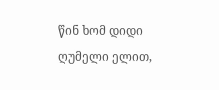წინ ხომ დიდი ღუმელი ელით,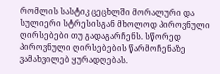რომლის სასტიკ ცეცხლში მორალური და სულიერი სტრესისგან მხოლოდ პიროვნული ღირსებები თუ გადაგარჩენს. სწორედ პიროვნული ღირსებების წარმოჩენაზე ვამახვილებ ყურადღებას.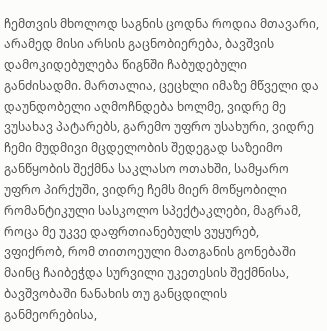ჩემთვის მხოლოდ საგნის ცოდნა როდია მთავარი, არამედ მისი არსის გაცნობიერება, ბავშვის დამოკიდებულება წიგნში ჩაბუდებული განძისადმი. მართალია, ცეცხლი იმაზე მწველი და დაუნდობელი აღმოჩნდება ხოლმე, ვიდრე მე ვუსახავ პატარებს, გარემო უფრო უსახური, ვიდრე ჩემი მუდმივი მცდელობის შედეგად საზეიმო განწყობის შექმნა საკლასო ოთახში, სამყარო უფრო პირქუში, ვიდრე ჩემს მიერ მოწყობილი რომანტიკული სასკოლო სპექტაკლები, მაგრამ, როცა მე უკვე დაფრთიანებულს ვუყურებ, ვფიქრობ, რომ თითოეული მათგანის გონებაში მაინც ჩაიბეჭდა სურვილი უკეთესის შექმნისა, ბავშვობაში ნანახის თუ განცდილის განმეორებისა,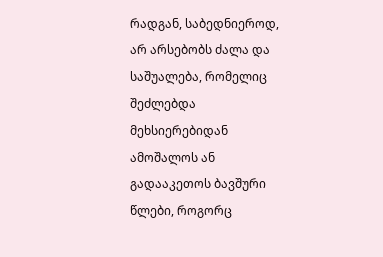რადგან, საბედნიეროდ, არ არსებობს ძალა და საშუალება, რომელიც შეძლებდა მეხსიერებიდან ამოშალოს ან გადააკეთოს ბავშური წლები, როგორც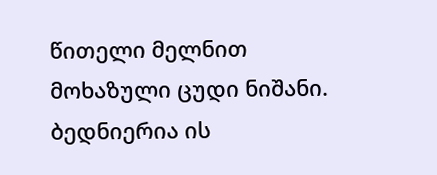წითელი მელნით მოხაზული ცუდი ნიშანი. ბედნიერია ის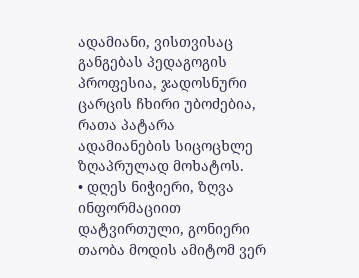ადამიანი, ვისთვისაც განგებას პედაგოგის პროფესია, ჯადოსნური ცარცის ჩხირი უბოძებია, რათა პატარა ადამიანების სიცოცხლე ზღაპრულად მოხატოს.
• დღეს ნიჭიერი, ზღვა ინფორმაციით დატვირთული, გონიერი თაობა მოდის ამიტომ ვერ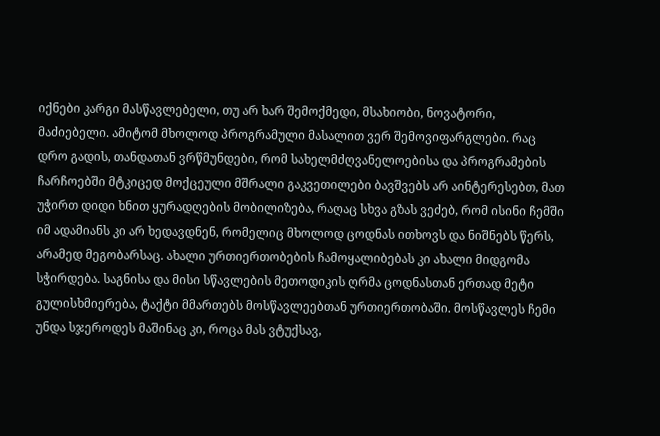იქნები კარგი მასწავლებელი, თუ არ ხარ შემოქმედი, მსახიობი, ნოვატორი, მაძიებელი. ამიტომ მხოლოდ პროგრამული მასალით ვერ შემოვიფარგლები. რაც დრო გადის, თანდათან ვრწმუნდები, რომ სახელმძღვანელოებისა და პროგრამების ჩარჩოებში მტკიცედ მოქცეული მშრალი გაკვეთილები ბავშვებს არ აინტერესებთ, მათ უჭირთ დიდი ხნით ყურადღების მობილიზება, რაღაც სხვა გზას ვეძებ, რომ ისინი ჩემში იმ ადამიანს კი არ ხედავდნენ, რომელიც მხოლოდ ცოდნას ითხოვს და ნიშნებს წერს, არამედ მეგობარსაც. ახალი ურთიერთობების ჩამოყალიბებას კი ახალი მიდგომა სჭირდება. საგნისა და მისი სწავლების მეთოდიკის ღრმა ცოდნასთან ერთად მეტი გულისხმიერება, ტაქტი მმართებს მოსწავლეებთან ურთიერთობაში. მოსწავლეს ჩემი უნდა სჯეროდეს მაშინაც კი, როცა მას ვტუქსავ,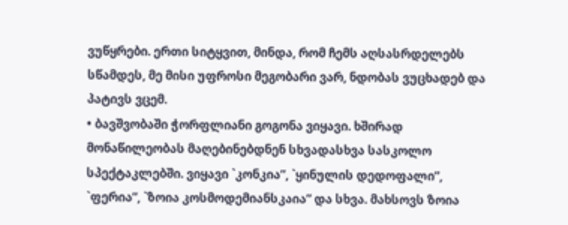ვუწყრები. ერთი სიტყვით, მინდა, რომ ჩემს აღსასრდელებს სწამდეს, მე მისი უფროსი მეგობარი ვარ, ნდობას ვუცხადებ და პატივს ვცემ.
• ბავშვობაში ჭორფლიანი გოგონა ვიყავი. ხშირად მონაწილეობას მაღებინებდნენ სხვადასხვა სასკოლო სპექტაკლებში. ვიყავი `კონკია”, `ყინულის დედოფალი”, `ფერია”, `ზოია კოსმოდემიანსკაია” და სხვა. მახსოვს ზოია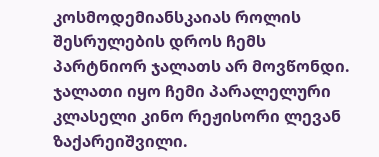კოსმოდემიანსკაიას როლის შესრულების დროს ჩემს პარტნიორ ჯალათს არ მოვწონდი. ჯალათი იყო ჩემი პარალელური კლასელი კინო რეჟისორი ლევან ზაქარეიშვილი.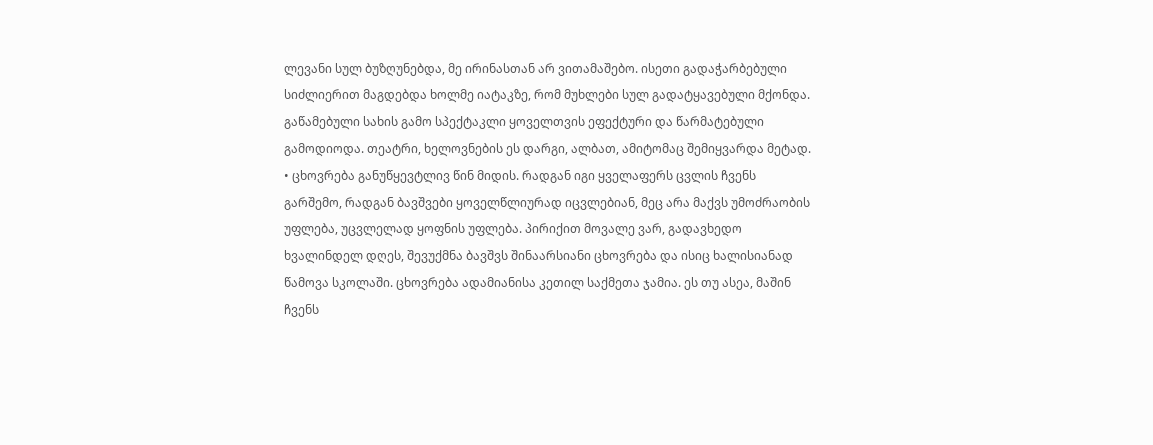ლევანი სულ ბუზღუნებდა, მე ირინასთან არ ვითამაშებო. ისეთი გადაჭარბებული სიძლიერით მაგდებდა ხოლმე იატაკზე, რომ მუხლები სულ გადატყავებული მქონდა. გაწამებული სახის გამო სპექტაკლი ყოველთვის ეფექტური და წარმატებული გამოდიოდა. თეატრი, ხელოვნების ეს დარგი, ალბათ, ამიტომაც შემიყვარდა მეტად.
• ცხოვრება განუწყევტლივ წინ მიდის. რადგან იგი ყველაფერს ცვლის ჩვენს გარშემო, რადგან ბავშვები ყოველწლიურად იცვლებიან, მეც არა მაქვს უმოძრაობის უფლება, უცვლელად ყოფნის უფლება. პირიქით მოვალე ვარ, გადავხედო ხვალინდელ დღეს, შევუქმნა ბავშვს შინაარსიანი ცხოვრება და ისიც ხალისიანად წამოვა სკოლაში. ცხოვრება ადამიანისა კეთილ საქმეთა ჯამია. ეს თუ ასეა, მაშინ ჩვენს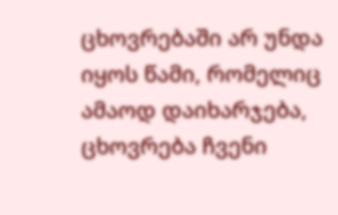ცხოვრებაში არ უნდა იყოს წამი, რომელიც ამაოდ დაიხარჯება, ცხოვრება ჩვენი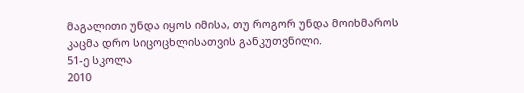მაგალითი უნდა იყოს იმისა, თუ როგორ უნდა მოიხმაროს კაცმა დრო სიცოცხლისათვის განკუთვნილი.
51-ე სკოლა
2010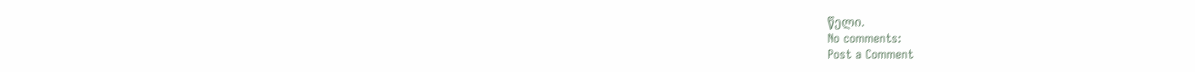წელი.
No comments:
Post a Comment